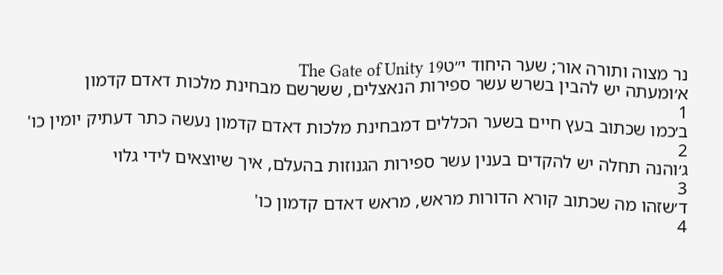נר מצוה ותורה אור; שער היחוד י״טThe Gate of Unity 19
א׳ומעתה יש להבין בשרש עשר ספירות הנאצלים, ששרשם מבחינת מלכות דאדם קדמון
1
ב׳כמו שכתוב בעץ חיים בשער הכללים דמבחינת מלכות דאדם קדמון נעשה כתר דעתיק יומין כו'
2
ג׳והנה תחלה יש להקדים בענין עשר ספירות הגנוזות בהעלם, איך שיוצאים לידי גלוי
3
ד׳שזהו מה שכתוב קורא הדורות מראש, מראש דאדם קדמון כו'
4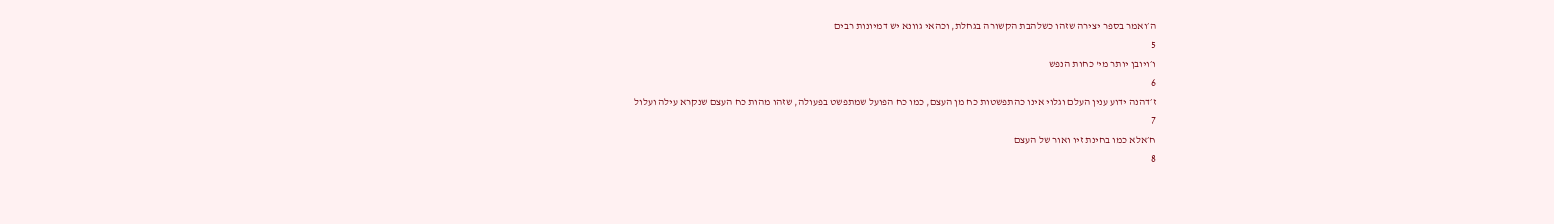ה׳ואמר בספר יצירה שזהו כשלהבת הקשורה בגחלת, וכהאי גוונא יש דמיונות רבים
5
ו׳ויובן יותר מי' כחות הנפש
6
ז׳דהנה ידוע ענין העלם וגלוי אינו כהתפשטות כח מן העצם, כמו כח הפועל שמתפשט בפעולה, שזהו מהות כח העצם שנקרא עילה ועלול
7
ח׳אלא כמו בחינת זיו ואור של העצם
8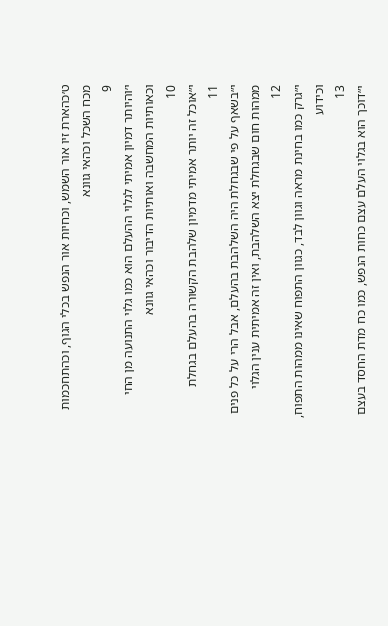ט׳כהארת זיו אור השמש, וכחיות אור הנפש בכלי הגוף, וכהתחכמות מכח השכל וכהאי גוונא
9
י׳והיותר דמיון אמיתי לגלוי ההעלם הוא כמו גלוי התנועה מן החי וכאותיות המחשבה ואותיות הדיבור וכהאי גוונא
10
י״אוכל זה יותר אמיתי מדמיון שלהבת הקשורה בהעלם בגחלת
11
י״בשאף על פי שבגחלת היה השלהבת בהעלם, אבל הרי על כל פנים ממהות חום שבגחלת יצא השלהבת, ואין זה אמיתית ענין הגלוי
12
י״גרק כמו בחינת מראה וגוון לבד, כגוון התפוח שאינו ממהות התפוח, וכידוע
13
י״דוכך הוא בגלוי העלם עצם כחות הנפש, כמו כח מדת החסד בעצם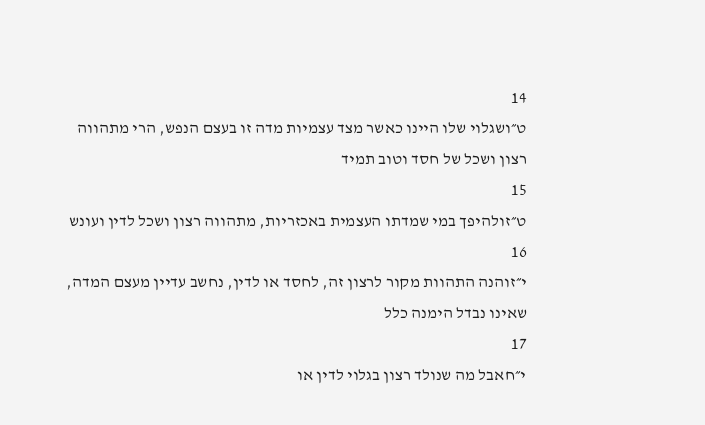14
ט״ושגלוי שלו היינו כאשר מצד עצמיות מדה זו בעצם הנפש, הרי מתהווה רצון ושכל של חסד וטוב תמיד
15
ט״זולהיפך במי שמדתו העצמית באכזריות, מתהווה רצון ושכל לדין ועונש
16
י״זוהנה התהוות מקור לרצון זה, לחסד או לדין, נחשב עדיין מעצם המדה, שאינו נבדל הימנה כלל
17
י״חאבל מה שנולד רצון בגלוי לדין או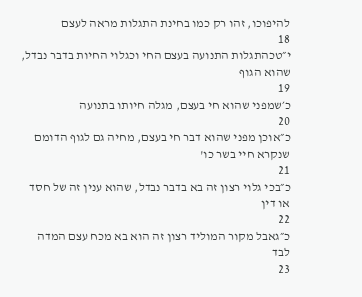להיפוכו, זהו רק כמו בחינת התגלות מראה לעצם
18
י״טכהתגלות התנועה בעצם החי וכגלוי החיות בדבר נבדל, שהוא הגוף
19
כ׳שמפני שהוא חי בעצם, מגלה חיותו בתנועה
20
כ״אוכן מפני שהוא דבר חי בעצם, מחיה גם לגוף הדומם שנקרא חיי בשר כו'
21
כ״בכי גלוי רצון זה בא בדבר נבדל, שהוא ענין זה של חסד או דין
22
כ״גאבל מקור המוליד רצון זה הוא בא מכח עצם המדה לבד
23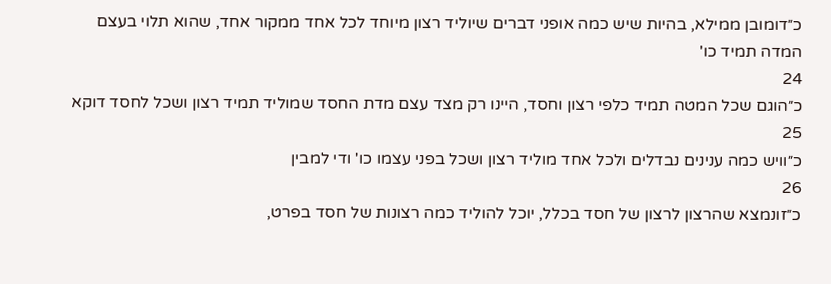כ״דומובן ממילא, בהיות שיש כמה אופני דברים שיוליד רצון מיוחד לכל אחד ממקור אחד, שהוא תלוי בעצם המדה תמיד כו'
24
כ״הוגם שכל המטה תמיד כלפי רצון וחסד, היינו רק מצד עצם מדת החסד שמוליד תמיד רצון ושכל לחסד דוקא
25
כ״וויש כמה ענינים נבדלים ולכל אחד מוליד רצון ושכל בפני עצמו כו' ודי למבין
26
כ״זונמצא שהרצון לרצון של חסד בכלל, יוכל להוליד כמה רצונות של חסד בפרט,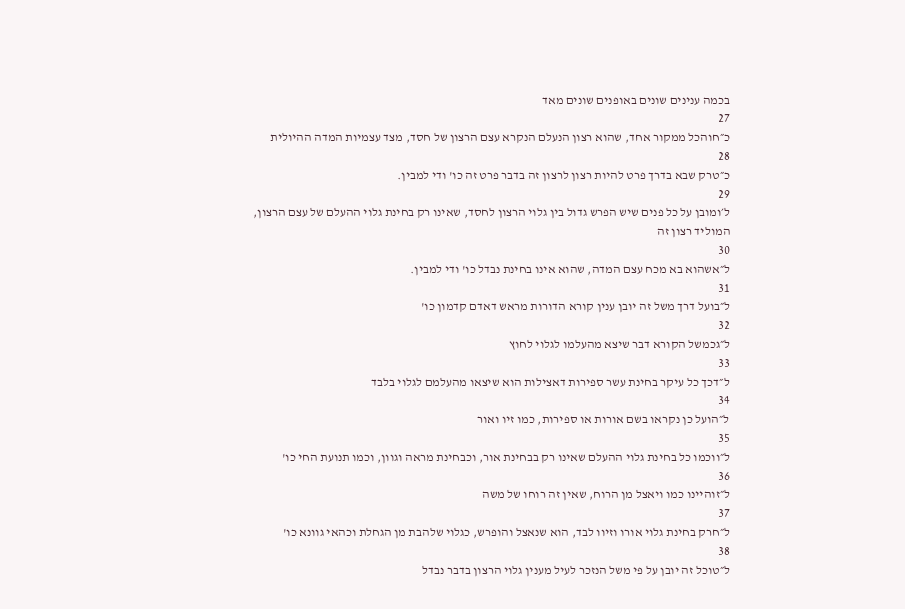בכמה ענינים שונים באופנים שונים מאד
27
כ״חוהכל ממקור אחד, שהוא רצון הנעלם הנקרא עצם הרצון של חסד, מצד עצמיות המדה ההיולית
28
כ״טרק שבא בדרך פרט להיות רצון לרצון זה בדבר פרט זה כו' ודי למבין.
29
ל׳ומובן על כל פנים שיש הפרש גדול בין גלוי הרצון לחסד, שאינו רק בחינת גלוי ההעלם של עצם הרצון, המוליד רצון זה
30
ל״אשהוא בא מכח עצם המדה, שהוא אינו בחינת נבדל כו' ודי למבין.
31
ל״בועל דרך משל זה יובן ענין קורא הדורות מראש דאדם קדמון כו'
32
ל״גכמשל הקורא דבר שיצא מהעלמו לגלוי לחוץ
33
ל״דכך כל עיקר בחינת עשר ספירות דאצילות הוא שיצאו מהעלמם לגלוי בלבד
34
ל״הועל כן נקראו בשם אורות או ספירות, כמו זיו ואור
35
ל״ווכמו כל בחינת גלוי ההעלם שאינו רק בבחינת אור, וכבחינת מראה וגוון, וכמו תנועת החי כו'
36
ל״זוהיינו כמו ויאצל מן הרוח, שאין זה רוחו של משה
37
ל״חרק בחינת גלוי אורו וזיוו לבד, הוא שנאצל והופרש, כגלוי שלהבת מן הגחלת וכהאי גוונא כו'
38
ל״טוכל זה יובן על פי משל הנזכר לעיל מענין גלוי הרצון בדבר נבדל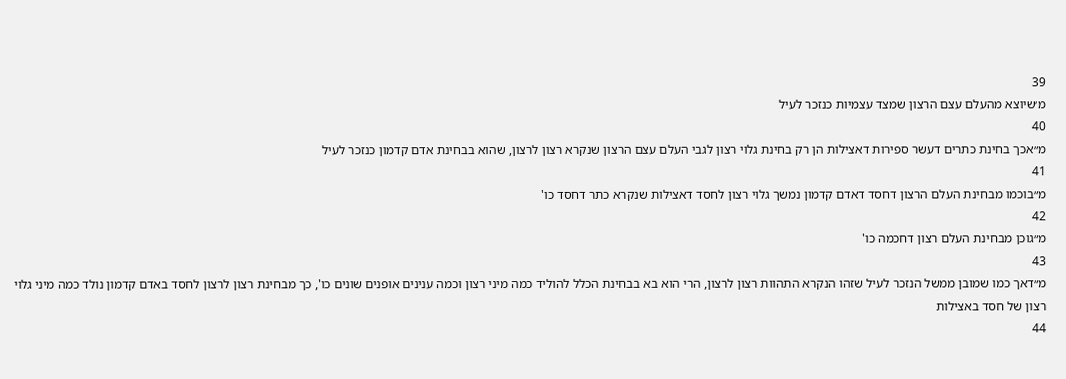39
מ׳שיוצא מהעלם עצם הרצון שמצד עצמיות כנזכר לעיל
40
מ״אכך בחינת כתרים דעשר ספירות דאצילות הן רק בחינת גלוי רצון לגבי העלם עצם הרצון שנקרא רצון לרצון, שהוא בבחינת אדם קדמון כנזכר לעיל
41
מ״בוכמו מבחינת העלם הרצון דחסד דאדם קדמון נמשך גלוי רצון לחסד דאצילות שנקרא כתר דחסד כו'
42
מ״גוכן מבחינת העלם רצון דחכמה כו'
43
מ״דאך כמו שמובן ממשל הנזכר לעיל שזהו הנקרא התהוות רצון לרצון, הרי הוא בא בבחינת הכלל להוליד כמה מיני רצון וכמה ענינים אופנים שונים כו', כך מבחינת רצון לרצון לחסד באדם קדמון נולד כמה מיני גלוי רצון של חסד באצילות
44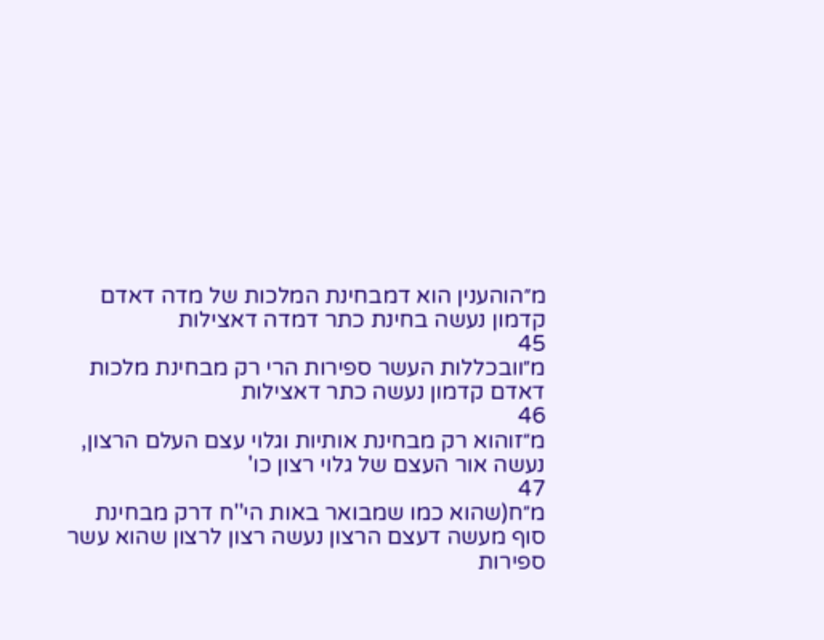מ״הוהענין הוא דמבחינת המלכות של מדה דאדם קדמון נעשה בחינת כתר דמדה דאצילות
45
מ״וובכללות העשר ספירות הרי רק מבחינת מלכות דאדם קדמון נעשה כתר דאצילות
46
מ״זוהוא רק מבחינת אותיות וגלוי עצם העלם הרצון, נעשה אור העצם של גלוי רצון כו'
47
מ״ח(שהוא כמו שמבואר באות הי''ח דרק מבחינת סוף מעשה דעצם הרצון נעשה רצון לרצון שהוא עשר ספירות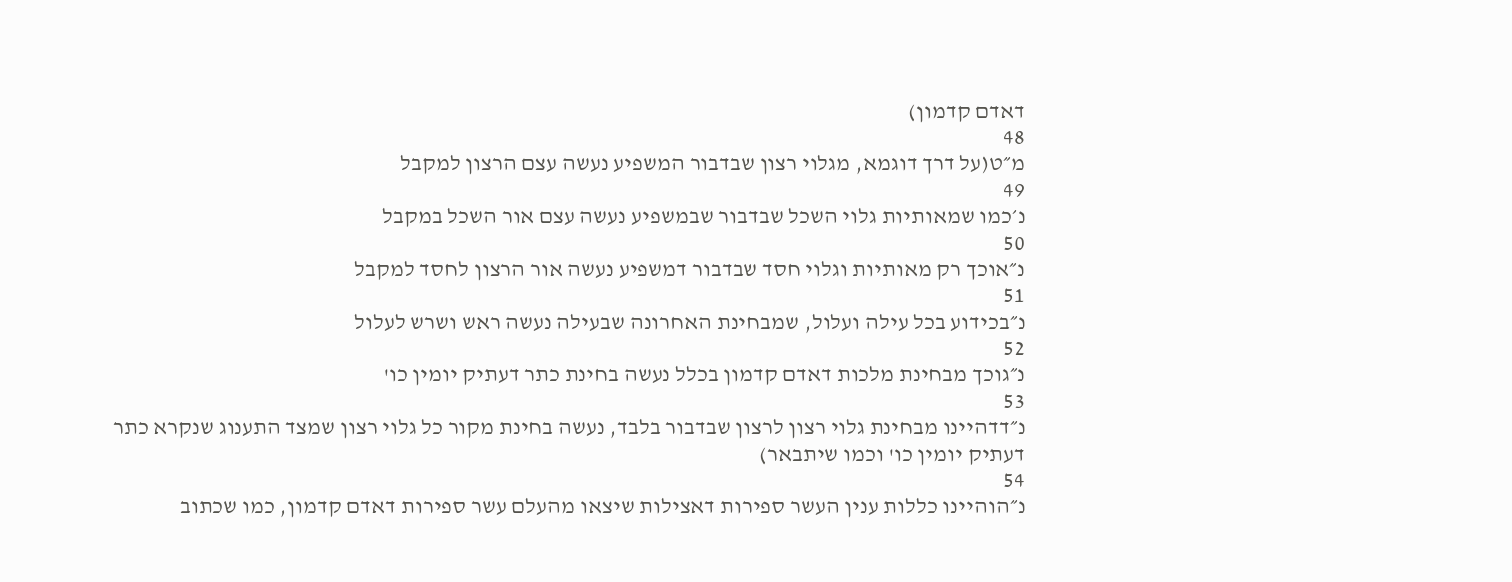דאדם קדמון)
48
מ״ט(על דרך דוגמא, מגלוי רצון שבדבור המשפיע נעשה עצם הרצון למקבל
49
נ׳כמו שמאותיות גלוי השכל שבדבור שבמשפיע נעשה עצם אור השכל במקבל
50
נ״אוכך רק מאותיות וגלוי חסד שבדבור דמשפיע נעשה אור הרצון לחסד למקבל
51
נ״בכידוע בכל עילה ועלול, שמבחינת האחרונה שבעילה נעשה ראש ושרש לעלול
52
נ״גוכך מבחינת מלכות דאדם קדמון בכלל נעשה בחינת כתר דעתיק יומין כו'
53
נ״דדהיינו מבחינת גלוי רצון לרצון שבדבור בלבד, נעשה בחינת מקור כל גלוי רצון שמצד התענוג שנקרא כתר דעתיק יומין כו' וכמו שיתבאר)
54
נ״הוהיינו כללות ענין העשר ספירות דאצילות שיצאו מהעלם עשר ספירות דאדם קדמון, כמו שכתוב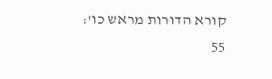קורא הדורות מראש כו':
55